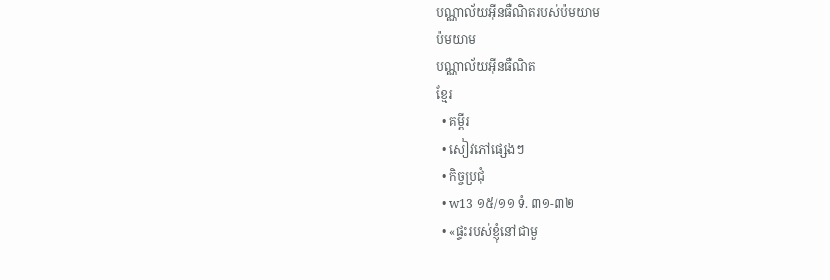បណ្ណាល័យអ៊ីនធឺណិតរបស់ប៉មយាម
ប៉មយាម
បណ្ណាល័យអ៊ីនធឺណិត
ខ្មែរ
  • គម្ពីរ
  • សៀវភៅផ្សេងៗ
  • កិច្ចប្រជុំ
  • w13 ១៥/១១ ទំ. ៣១-៣២
  • «ផ្ទះរបស់ខ្ញុំនៅជាមួ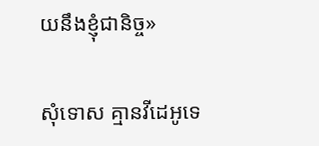យនឹងខ្ញុំជានិច្ច»

សុំទោស គ្មានវីដេអូទេ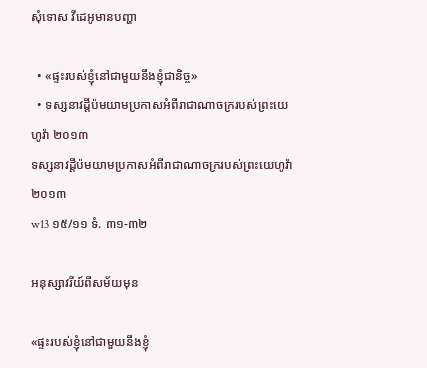សុំទោស វីដេអូមានបញ្ហា

  • «ផ្ទះរបស់ខ្ញុំនៅជាមួយនឹងខ្ញុំជានិច្ច»
  • ទស្សនាវដ្ដីប៉មយាមប្រកាសអំពីរាជាណាចក្ររបស់ព្រះយេហូវ៉ា ២០១៣
ទស្សនាវដ្ដីប៉មយាមប្រកាសអំពីរាជាណាចក្ររបស់ព្រះយេហូវ៉ា ២០១៣
w13 ១៥/១១ ទំ. ៣១-៣២

អនុស្សាវរីយ៍ពីសម័យមុន

«ផ្ទះរបស់ខ្ញុំនៅជាមួយនឹងខ្ញុំ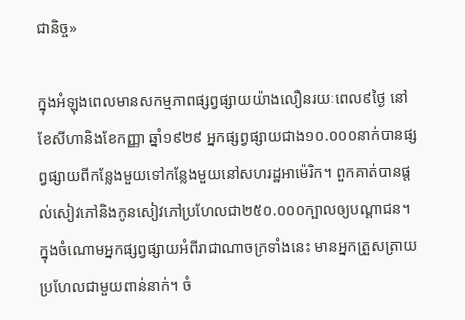ជានិច្ច»

ក្នុងអំឡុងពេលមានសកម្មភាពផ្សព្វផ្សាយយ៉ាងលឿនរយៈពេល៩ថ្ងៃ នៅខែសីហានិងខែកញ្ញា ឆ្នាំ១៩២៩ អ្នកផ្សព្វផ្សាយជាង១០.០០០នាក់បានផ្សព្វផ្សាយពីកន្លែងមួយទៅកន្លែងមួយនៅសហរដ្ឋអាម៉េរិក។ ពួកគាត់បានផ្ដល់សៀវភៅនិងកូនសៀវភៅប្រហែលជា២៥០.០០០ក្បាលឲ្យបណ្ដាជន។ ក្នុងចំណោមអ្នកផ្សព្វផ្សាយអំពីរាជាណាចក្រទាំងនេះ មានអ្នកត្រួសត្រាយប្រហែលជាមួយពាន់នាក់។ ចំ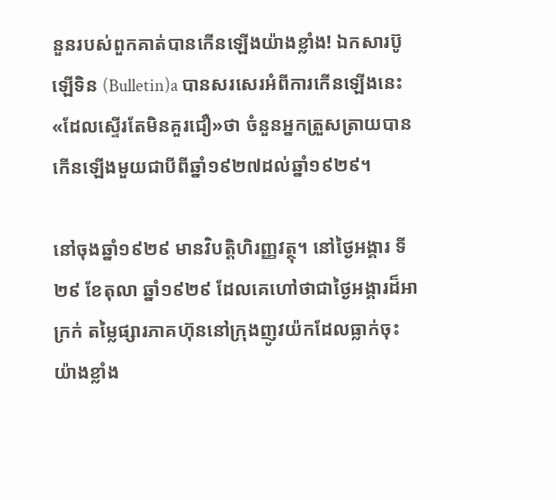នួនរបស់ពួកគាត់បានកើនឡើងយ៉ាងខ្លាំង! ឯកសារប៊ូឡើទិន (Bulletin)a បានសរសេរអំពីការកើនឡើងនេះ«ដែលស្ទើរតែមិនគួរជឿ»ថា ចំនួនអ្នកត្រួសត្រាយបានកើនឡើងមួយជាបីពីឆ្នាំ១៩២៧ដល់ឆ្នាំ១៩២៩។

នៅចុងឆ្នាំ១៩២៩ មានវិបត្ដិហិរញ្ញវត្ថុ។ នៅថ្ងៃអង្គារ ទី២៩ ខែតុលា ឆ្នាំ១៩២៩ ដែលគេហៅថាជាថ្ងៃអង្គារដ៏អាក្រក់ តម្លៃផ្សារភាគហ៊ុននៅក្រុងញូវយ៉កដែលធ្លាក់ចុះយ៉ាងខ្លាំង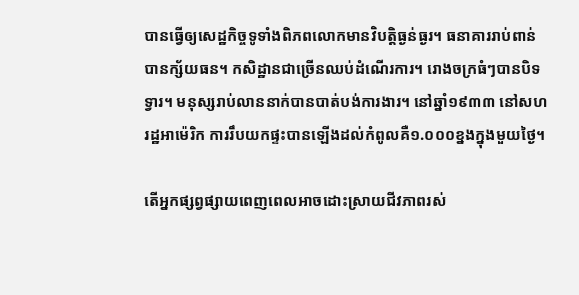បានធ្វើឲ្យសេដ្ឋកិច្ចទូទាំងពិភពលោកមានវិបត្ដិធ្ងន់ធ្ងរ។ ធនាគាររាប់ពាន់បានក្ស័យធន។ កសិដ្ឋានជាច្រើនឈប់ដំណើរការ។ រោងចក្រធំៗបានបិទទ្វារ។ មនុស្សរាប់លាននាក់បានបាត់បង់ការងារ។ នៅឆ្នាំ១៩៣៣ នៅសហរដ្ឋអាម៉េរិក ការរឹបយកផ្ទះបានឡើងដល់កំពូលគឺ១.០០០ខ្នងក្នុងមួយថ្ងៃ។

តើអ្នកផ្សព្វផ្សាយពេញពេលអាចដោះស្រាយជីវភាពរស់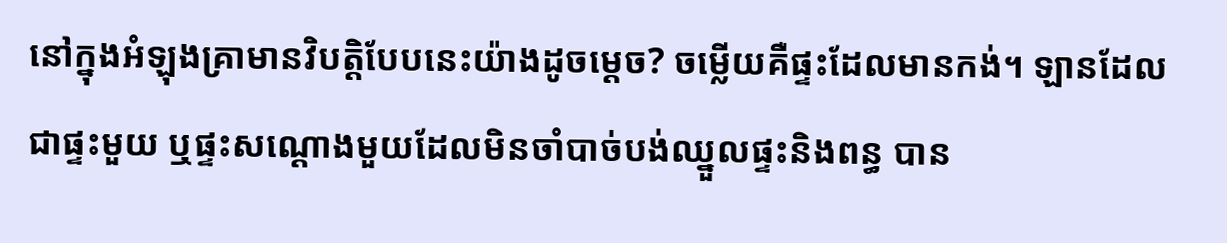នៅក្នុងអំឡុងគ្រាមានវិបត្ដិបែបនេះយ៉ាងដូចម្ដេច? ចម្លើយគឺផ្ទះដែលមានកង់។ ឡានដែលជាផ្ទះមួយ ឬផ្ទះសណ្ដោងមួយដែលមិនចាំបាច់បង់ឈ្នួលផ្ទះនិងពន្ធ បាន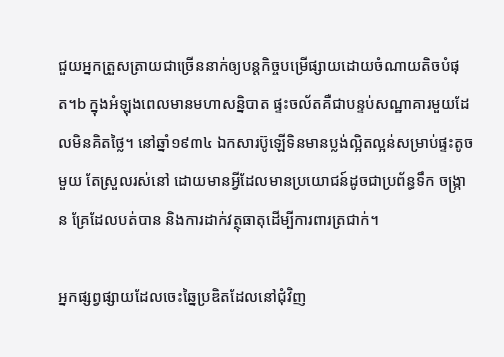ជួយអ្នកត្រួសត្រាយជាច្រើននាក់ឲ្យបន្តកិច្ចបម្រើផ្សាយដោយចំណាយតិចបំផុត។b ក្នុងអំឡុងពេលមានមហាសន្និបាត ផ្ទះចល័តគឺជាបន្ទប់សណ្ឋាគារមួយដែលមិនគិតថ្លៃ។ នៅឆ្នាំ១៩៣៤ ឯកសារប៊ូឡើទិនមានប្លង់ល្អិតល្អន់សម្រាប់ផ្ទះតូចមួយ តែស្រួលរស់នៅ ដោយមានអ្វីដែលមានប្រយោជន៍ដូចជាប្រព័ន្ធទឹក ចង្ក្រាន គ្រែដែលបត់បាន និងការដាក់វត្ថុធាតុដើម្បីការពារត្រជាក់។

អ្នកផ្សព្វផ្សាយដែលចេះឆ្នៃប្រឌិតដែលនៅជុំវិញ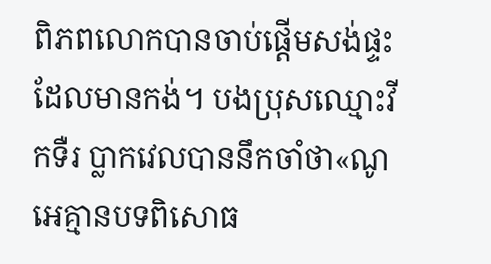ពិភពលោកបានចាប់ផ្ដើមសង់ផ្ទះដែលមានកង់។ បងប្រុសឈ្មោះវីកទឺរ ប្លាកវេលបាននឹកចាំថា«ណូអេគ្មានបទពិសោធ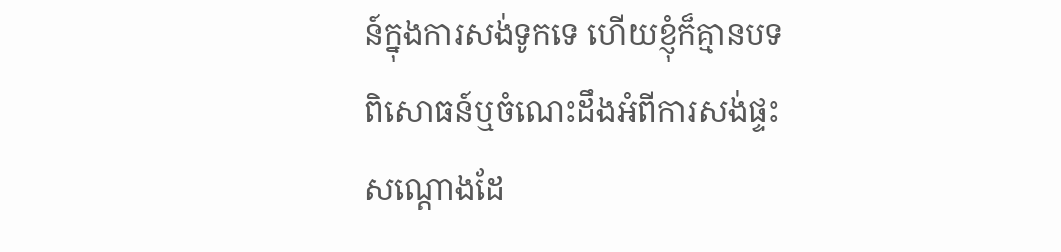ន៍ក្នុងការសង់ទូកទេ ហើយខ្ញុំក៏គ្មានបទពិសោធន៍ឬចំណេះដឹងអំពីការសង់ផ្ទះសណ្ដោងដែ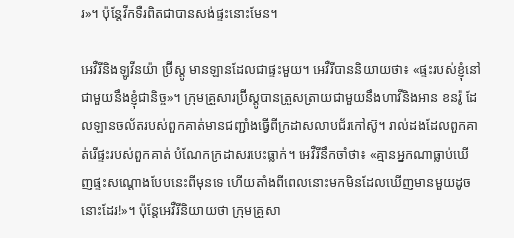រ»។ ប៉ុន្តែវីកទឺរពិតជាបានសង់ផ្ទះនោះមែន។

អេវឺរីនិងឡូវីនយ៉ា ប៊្រីស្តូ មានឡានដែលជាផ្ទះមួយ។ អេវឺរីបាននិយាយថា៖ «ផ្ទះរបស់ខ្ញុំនៅជាមួយនឹងខ្ញុំជានិច្ច»។ ក្រុមគ្រួសារប៊្រីស្តូបានត្រួសត្រាយជាមួយនឹងហាវីនិងអាន ខនរ៉ូ ដែលឡានចល័តរបស់ពួកគាត់មានជញ្ជាំងធ្វើពីក្រដាសលាបជ័រកៅស៊ូ។ រាល់ដងដែលពួកគាត់រើផ្ទះរបស់ពួកគាត់ បំណែកក្រដាសរបេះធ្លាក់។ អេវឺរីនឹកចាំថា៖ «គ្មានអ្នកណាធ្លាប់ឃើញផ្ទះសណ្ដោងបែបនេះពីមុនទេ ហើយតាំងពីពេលនោះមកមិនដែលឃើញមានមួយដូចនោះដែរ!»។ ប៉ុន្តែអេវឺរីនិយាយថា ក្រុមគ្រួសា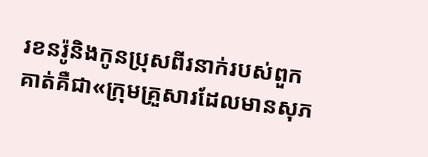រខនរ៉ូនិងកូនប្រុសពីរនាក់របស់ពួកគាត់គឺជា«ក្រុមគ្រួសារដែលមានសុភ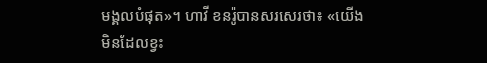មង្គលបំផុត»។ ហាវី ខនរ៉ូបានសរសេរថា៖ «យើងមិនដែលខ្វះ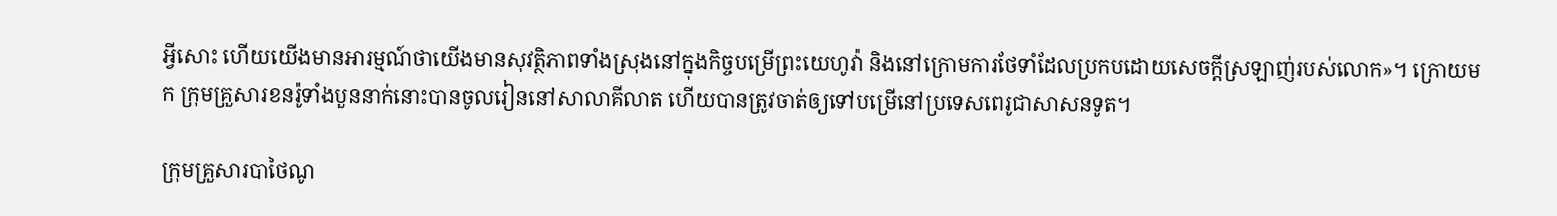អ្វីសោះ ហើយយើងមានអារម្មណ៍ថាយើងមានសុវត្ថិភាពទាំងស្រុងនៅក្នុងកិច្ចបម្រើព្រះយេហូវ៉ា និងនៅក្រោមការថែទាំដែលប្រកបដោយសេចក្ដីស្រឡាញ់របស់លោក»។ ក្រោយមក ក្រុមគ្រួសារខនរ៉ូទាំងបួននាក់នោះបានចូលរៀននៅសាលាគីលាត ហើយបានត្រូវចាត់ឲ្យទៅបម្រើនៅប្រទេសពេរូជាសាសនទូត។

ក្រុមគ្រួសារបាថៃណូ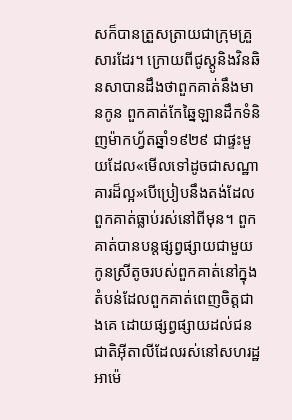សក៏បានត្រួសត្រាយជាក្រុមគ្រួសារដែរ។ ក្រោយពីជូស្តូនិងវិនឆិនសាបានដឹងថាពួកគាត់នឹងមានកូន ពួកគាត់កែឆ្នៃឡានដឹកទំនិញម៉ាកហ្វ័តឆ្នាំ១៩២៩ ជាផ្ទះមួយដែល«មើលទៅដូចជាសណ្ឋាគារដ៏ល្អ»បើប្រៀបនឹងតង់ដែលពួកគាត់ធ្លាប់រស់នៅពីមុន។ ពួកគាត់បានបន្តផ្សព្វផ្សាយជាមួយកូនស្រីតូចរបស់ពួកគាត់នៅក្នុងតំបន់ដែលពួកគាត់ពេញចិត្តជាងគេ ដោយផ្សព្វផ្សាយដល់ជនជាតិអ៊ីតាលីដែលរស់នៅសហរដ្ឋអាម៉េ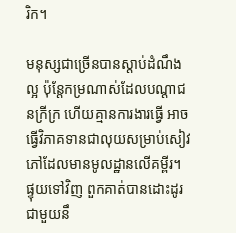រិក។

មនុស្សជាច្រើនបានស្ដាប់ដំណឹងល្អ ប៉ុន្តែកម្រណាស់ដែលបណ្ដាជនក្រីក្រ ហើយគ្មានការងារធ្វើ អាចធ្វើវិភាគទានជាលុយសម្រាប់សៀវភៅដែលមានមូលដ្ឋានលើគម្ពីរ។ ផ្ទុយទៅវិញ ពួកគាត់បានដោះដូរជាមួយនឹ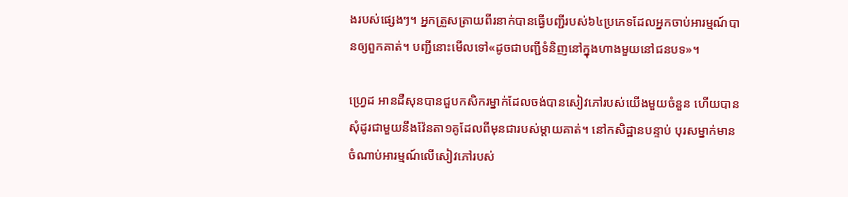ងរបស់ផ្សេងៗ។ អ្នកត្រួសត្រាយពីរនាក់បានធ្វើបញ្ជីរបស់៦៤ប្រភេទដែលអ្នកចាប់អារម្មណ៍បានឲ្យពួកគាត់។ បញ្ជីនោះមើលទៅ«ដូចជាបញ្ជីទំនិញនៅក្នុងហាងមួយនៅជនបទ»។

ហ្វ្រេដ អានដឺសុនបានជួបកសិករម្នាក់ដែលចង់បានសៀវភៅរបស់យើងមួយចំនួន ហើយបានសុំដូរជាមួយនឹងវ៉ែនតា១គូដែលពីមុនជារបស់ម្ដាយគាត់។ នៅកសិដ្ឋានបន្ទាប់ បុរសម្នាក់មានចំណាប់អារម្មណ៍លើសៀវភៅរបស់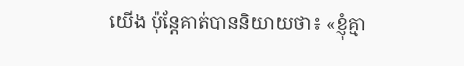យើង ប៉ុន្តែគាត់បាននិយាយថា៖ «ខ្ញុំគ្មា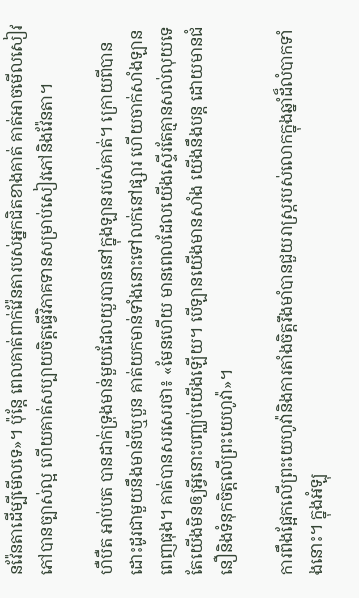នវ៉ែនតាដើម្បីមើលទេ»។ ប៉ុន្តែ ពេលគាត់ពាក់វ៉ែនតារបស់អ្នកជិតខាងគាត់ គាត់អាចមើលសៀវភៅបានច្បាស់ល្អ ហើយគាត់សប្បាយចិត្តធ្វើវិភាគទានសម្រាប់សៀវភៅនិងវ៉ែនតា។

ហឺបឺត អាប់បត បានដាក់ទ្រុងមាន់មួយដែលយួរបាននៅក្នុងឡានរបស់គាត់។ ក្រោយពីបានដោះដូរជាមួយនឹងមាន់បីឬបួន គាត់យកមាន់ទាំងនោះទៅលក់នៅផ្សារ ហើយចាក់សាំងឡានពេញធុង។ គាត់បានសរសេរថា៖ «មែនហើយ មានពេលដែលយើងស្ទើរតែគ្មានសល់លុយទេ តែយើងមិនឲ្យអ្វីនោះបញ្ឈប់យើងឡើយ។ បើឡានយើងមានសាំង យើងនឹងបន្ត ដោយមានជំនឿនិងទំនុកចិត្តលើព្រះយេហូវ៉ា»។

ការពឹងផ្អែកលើព្រះយេហូវ៉ានិងការតាំងចិត្តរឹងមាំបានជួយរាស្ត្ររបស់លោកក្នុងឆ្នាំដ៏លំបាកទាំងនោះ។ ក្នុងអំឡុ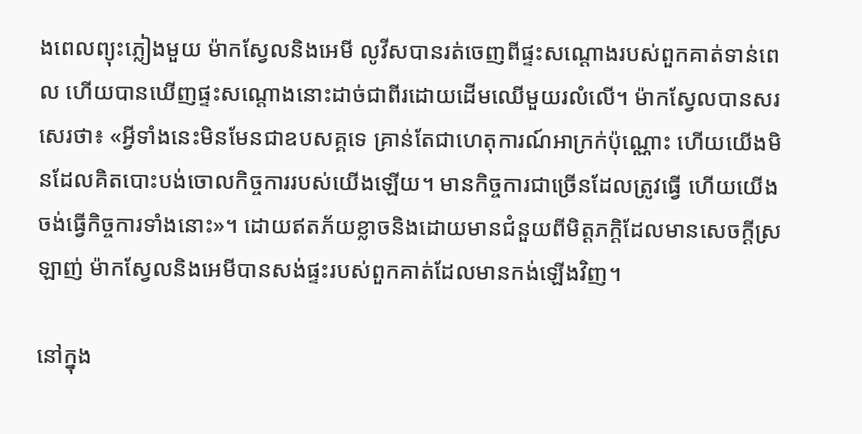ងពេលព្យុះភ្លៀងមួយ ម៉ាកស្វែលនិងអេមី លូវីសបានរត់ចេញពីផ្ទះសណ្ដោងរបស់ពួកគាត់ទាន់ពេល ហើយបានឃើញផ្ទះសណ្ដោងនោះដាច់ជាពីរដោយដើមឈើមួយរលំលើ។ ម៉ាកស្វែលបានសរសេរថា៖ «អ្វីទាំងនេះមិនមែនជាឧបសគ្គទេ គ្រាន់តែជាហេតុការណ៍អាក្រក់ប៉ុណ្ណោះ ហើយយើងមិនដែលគិតបោះបង់ចោលកិច្ចការរបស់យើងឡើយ។ មានកិច្ចការជាច្រើនដែលត្រូវធ្វើ ហើយយើងចង់ធ្វើកិច្ចការទាំងនោះ»។ ដោយឥតភ័យខ្លាចនិងដោយមានជំនួយពីមិត្តភក្ដិដែលមានសេចក្ដីស្រឡាញ់ ម៉ាកស្វែលនិងអេមីបានសង់ផ្ទះរបស់ពួកគាត់ដែលមានកង់ឡើងវិញ។

នៅក្នុង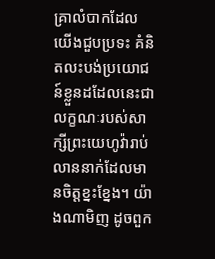គ្រាលំបាកដែលយើងជួបប្រទះ គំនិតលះបង់ប្រយោជន៍ខ្លួនដដែលនេះជាលក្ខណៈរបស់សាក្សីព្រះយេហូវ៉ារាប់លាននាក់ដែលមានចិត្តខ្នះខ្នែង។ យ៉ាងណាមិញ ដូចពួក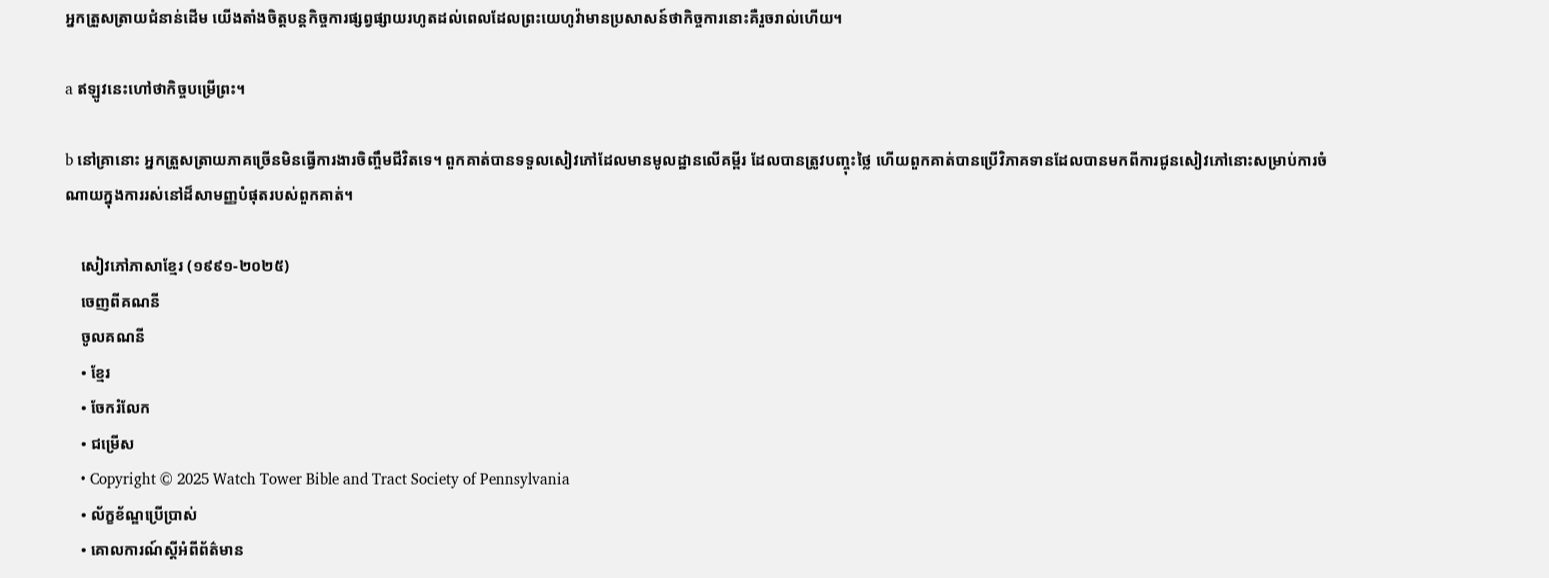អ្នកត្រួសត្រាយជំនាន់ដើម យើងតាំងចិត្តបន្តកិច្ចការផ្សព្វផ្សាយរហូតដល់ពេលដែលព្រះយេហូវ៉ាមានប្រសាសន៍ថាកិច្ចការនោះគឺរួចរាល់ហើយ។

a ឥឡូវនេះហៅថាកិច្ចបម្រើព្រះ។

b នៅគ្រានោះ អ្នកត្រួសត្រាយភាគច្រើនមិនធ្វើការងារចិញ្ចឹមជីវិតទេ។ ពួកគាត់បានទទួលសៀវភៅដែលមានមូលដ្ឋានលើគម្ពីរ ដែលបានត្រូវបញ្ចុះថ្លៃ ហើយពួកគាត់បានប្រើវិភាគទានដែលបានមកពីការជូនសៀវភៅនោះសម្រាប់ការចំណាយក្នុងការរស់នៅដ៏សាមញ្ញបំផុតរបស់ពួកគាត់។

    សៀវភៅភាសាខ្មែរ (១៩៩១-២០២៥)
    ចេញពីគណនី
    ចូលគណនី
    • ខ្មែរ
    • ចែករំលែក
    • ជម្រើស
    • Copyright © 2025 Watch Tower Bible and Tract Society of Pennsylvania
    • ល័ក្ខខ័ណ្ឌប្រើប្រាស់
    • គោលការណ៍ស្ដីអំពីព័ត៌មាន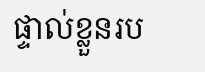ផ្ទាល់ខ្លួនរប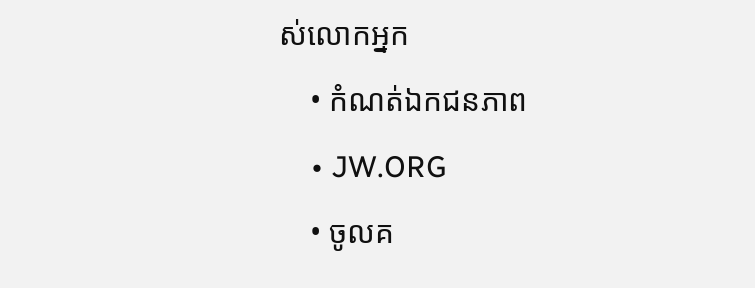ស់លោកអ្នក
    • កំណត់ឯកជនភាព
    • JW.ORG
    • ចូលគ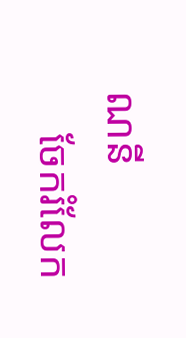ណនី
    ចែករំលែក